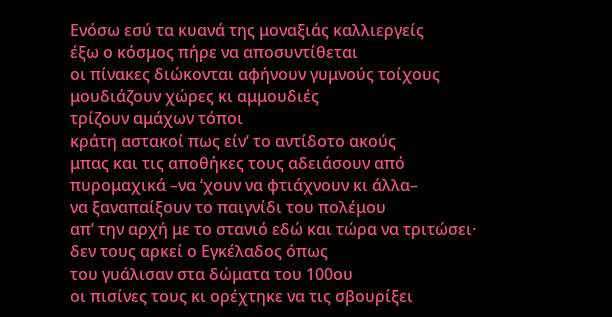Ενόσω εσύ τα κυανά της μοναξιάς καλλιεργείς
έξω ο κόσμος πήρε να αποσυντίθεται
οι πίνακες διώκονται αφήνουν γυμνούς τοίχους
μουδιάζουν χώρες κι αμμουδιές
τρίζουν αμάχων τόποι
κράτη αστακοί πως είν’ το αντίδοτο ακούς
μπας και τις αποθήκες τους αδειάσουν από
πυρομαχικά –να ‘χουν να φτιάχνουν κι άλλα–
να ξαναπαίξουν το παιγνίδι του πολέμου
απ’ την αρχή με το στανιό εδώ και τώρα να τριτώσει·
δεν τους αρκεί ο Εγκέλαδος όπως
του γυάλισαν στα δώματα του 100ου
οι πισίνες τους κι ορέχτηκε να τις σβουρίξει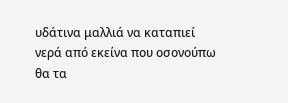υδάτινα μαλλιά να καταπιεί
νερά από εκείνα που οσονούπω
θα τα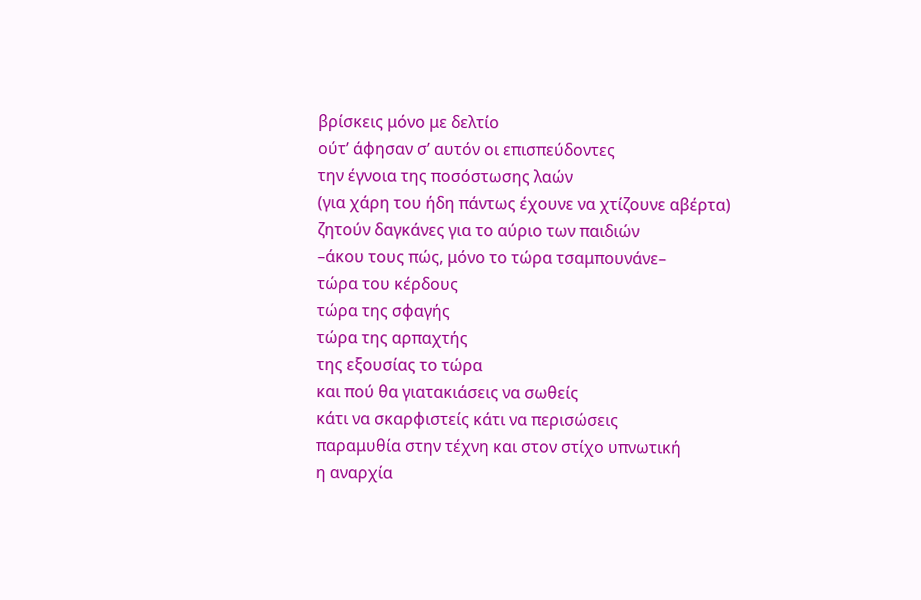βρίσκεις μόνο με δελτίο
ούτ’ άφησαν σ’ αυτόν οι επισπεύδοντες
την έγνοια της ποσόστωσης λαών
(για χάρη του ήδη πάντως έχουνε να χτίζουνε αβέρτα)
ζητούν δαγκάνες για το αύριο των παιδιών
–άκου τους πώς, μόνο το τώρα τσαμπουνάνε–
τώρα του κέρδους
τώρα της σφαγής
τώρα της αρπαχτής
της εξουσίας το τώρα
και πού θα γιατακιάσεις να σωθείς
κάτι να σκαρφιστείς κάτι να περισώσεις
παραμυθία στην τέχνη και στον στίχο υπνωτική
η αναρχία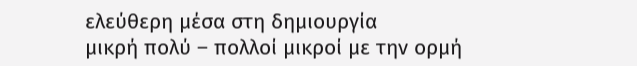ελεύθερη μέσα στη δημιουργία
μικρή πολύ – πολλοί μικροί με την ορμή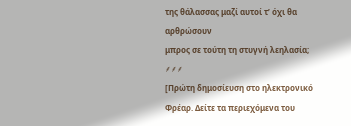της θάλασσας μαζί αυτοί τ’ όχι θα αρθρώσουν
μπρος σε τούτη τη στυγνή λεηλασία;
⸙⸙⸙
[Πρώτη δημοσίευση στο ηλεκτρονικό Φρέαρ. Δείτε τα περιεχόμενα του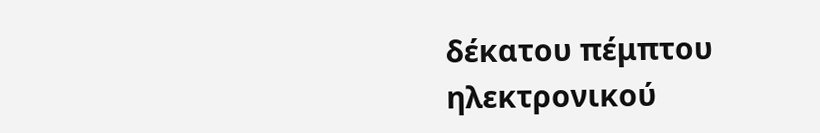δέκατου πέμπτου ηλεκτρονικού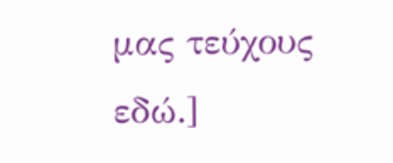μας τεύχους εδώ.]